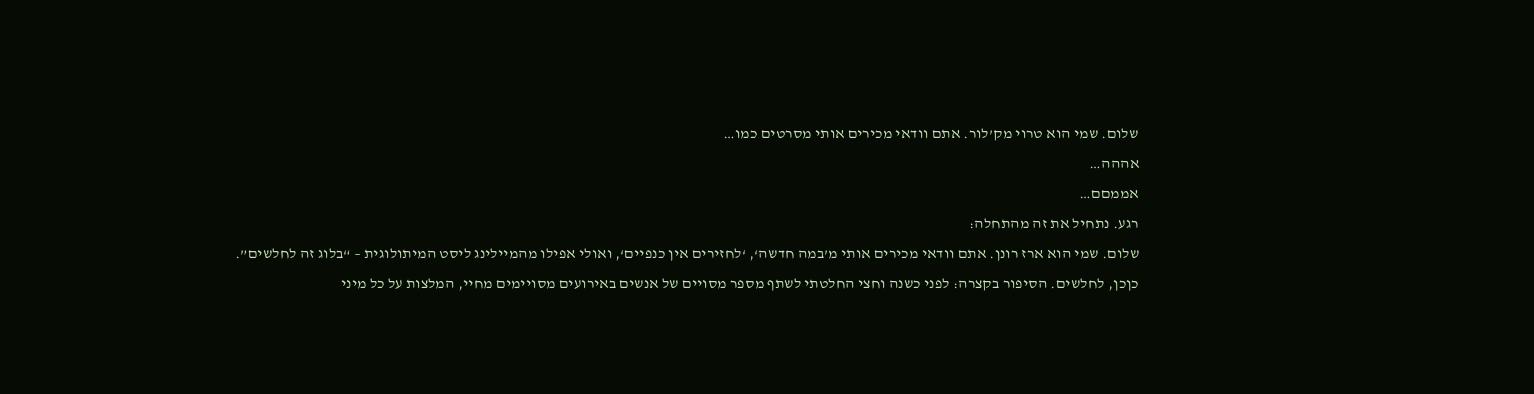שלום. שמי הוא טרוי מק’לור. אתם וודאי מכירים אותי מסרטים כמו…
אההה…
אממםם…
רגע. נתחיל את זה מהתחלה:
שלום. שמי הוא ארז רונן. אתם וודאי מכירים אותי מ’במה חדשה‘, ‘לחזירים אין כנפיים‘, ואולי אפילו מהמיילינג ליסט המיתולוגית – “בלוג זה לחלשים”.
כןכן, לחלשים. הסיפור בקצרה: לפני כשנה וחצי החלטתי לשתף מספר מסויים של אנשים באירועים מסויימים מחיי, המלצות על כל מיני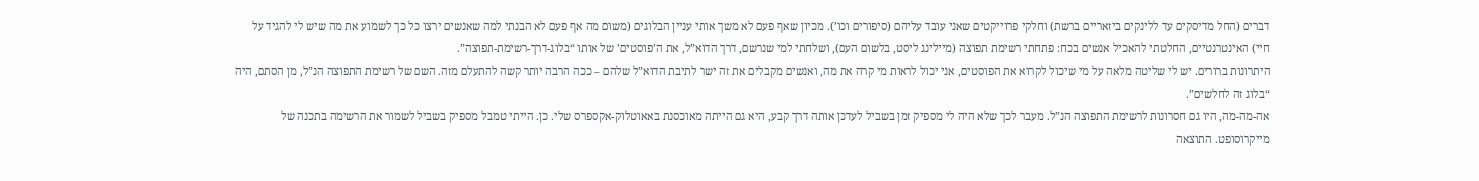דברים (החל מדיסקים עד ללינקים ביזאריים ברשת) וחלקי פרוייקטים שאני עובד עליהם (סיפורים וכו’). מכיון שאף פעם לא משך אותי עניין הבלוגים (משום מה אף פעם לא הבנתי למה שאנשים ירצו כל כך לשמוע את מה שיש לי להגיד על חיי) האינטרנטיים, החלטתי להאכיל אנשים בכח: פתחתי רשימת תפוצה (מיילינג ליסט, בלשום העם), ושלחתי למי שנרשם, דרך הדוא”ל, את ה’פוסטים’ של אותו “בלוג-דרך-רשימת-תפוצה”.
היתרונות ברורים. יש לי שליטה מלאה על מי שיכול לקרוא את הפוסטים, אני יכול לראות מי קרה את מה, ואנשים מקבלים את זה ישר לתיבת הדוא”ל שלהם – ככה הרבה יותר קשה להתעלם מזה. השם של רשימת התפוצה הנ”ל, מן הסתם, היה “בלוג זה לחלשים”.
אה-מה-מה, היו גם חסרונות לרשימת התפוצה הנ”ל. מעבר לכך שלא היה לי מספיק זמן בשביל לעדכן אותה דרך קבע, היא גם הייתה מאוכסנת באאוטלוק-אקספרס שלי. כן. הייתי טמבל מספיק בשביל לשמור את הרשימה בתכנה של מייקרוסופט. התוצאה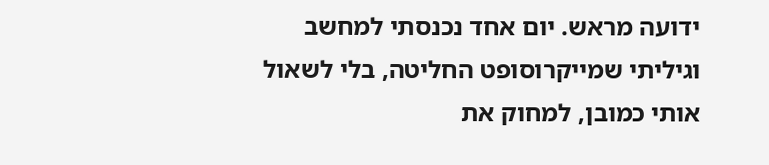ידועה מראש. יום אחד נכנסתי למחשב וגיליתי שמייקרוסופט החליטה, בלי לשאול אותי כמובן, למחוק את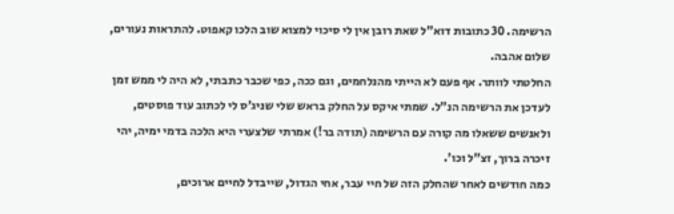הרשימה. 30 כתובות דוא”ל שאת רובן אין לי סיכוי למצוא שוב הלכו קאפוט. להתראות נעורים, שלום אהבה.
החלטתי לוותר. אף פעם לא הייתי מהנלחמים, וגם ככה, כפי שכבר כתבתי, לא היה לי ממש זמן לעדכן את הרשימה הנ”ל. שמתי איקס על החלק בראש שלי שניג’ס לי לכתוב עוד פוסטים, ולאנשים ששאלו מה קורה עם הרשימה (תודה בר!) אמרתי שלצערי היא הלכה בדמי ימיה, יהי זיכרה ברוך, זצ”ל וכו’.
כמה חודשים לאחר שהחלק הזה של חיי עבר, אחי הגדול, שייבדל לחיים ארוכים,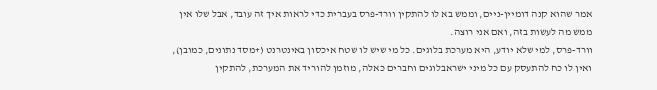אמר שהוא קנה דומיין-ניים, וממש בא לו להתקין וורד-פרס בעברית כדי לראות איך זה עובד, אבל שלו אין ממש מה לעשות בזה, ואם אני רוצה.
וורד-פרס, למי שלא יודע, היא מערכת בלוגים. כל מי שיש לו שטח איכסון באינטרנט (+מסד נתונים, כמובן), ואין לו כח להתעסק עם כל מיני ישראבלוגים וחברים כאלה, מוזמן להוריד את המערכת, להתקין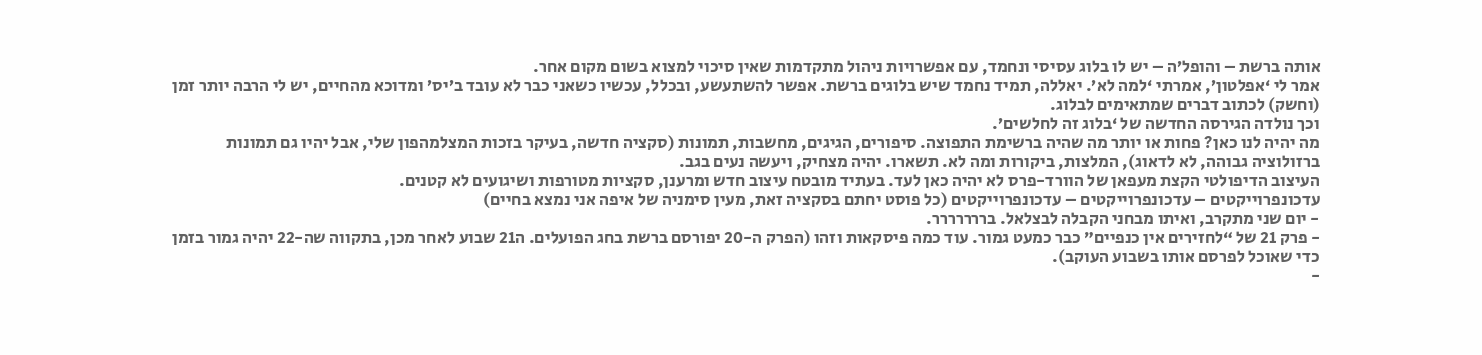אותה ברשת – והופל’ה – יש לו בלוג עסיסי ונחמד, עם אפשרויות ניהול מתקדמות שאין סיכוי למצוא בשום מקום אחר.
אמר לי ‘אפלטון’, אמרתי ‘למה לא’. יאללה, תמיד נחמד שיש בלוגים ברשת. אפשר להשתעשע, ובכלל, עכשיו כשאני כבר לא עובד ב’יס’ ומדוכא מהחיים, יש לי הרבה יותר זמן (וחשק) לכתוב דברים שמתאימים לבלוג.
וכך נולדה הגירסה החדשה של ‘בלוג זה לחלשים’.
מה יהיה לנו כאן? פחות או יותר מה שהיה ברשימת התפוצה. סיפורים, הגיגים, מחשבות, תמונות (סקציה חדשה, בעיקר בזכות המצלמהפון שלי, אבל יהיו גם תמונות ברזולוציה גבוהה, לא לדאוג), המלצות, ביקורות ומה לא. תשארו. יהיה מצחיק, ויעשה נעים בגב.
העיצוב הדיפולטי הקצת מעפאן של הוורד-פרס לא יהיה כאן לעד. בעתיד מובטח עיצוב חדש ומרענן, סקציות מטורפות ושיגועים לא קטנים.
עדכונפרוייקטים – עדכונפרוייקטים – עדכונפרוייקטים (כל פוסט יחתם בסקציה זאת, מעין סימניה של איפה אני נמצא בחיים)
- יום שני מתקרב, ואיתו מבחני הקבלה לבצלאל. בררררררר.
- פרק 21 של “לחזירים אין כנפיים” כבר כמעט גמור. עוד כמה פיסקאות וזהו (הפרק ה-20 יפורסם ברשת בחג הפועלים. ה21 שבוע לאחר מכן, בתקווה שה-22 יהיה גמור בזמן כדי שאוכל לפרסם אותו בשבוע העוקב).
-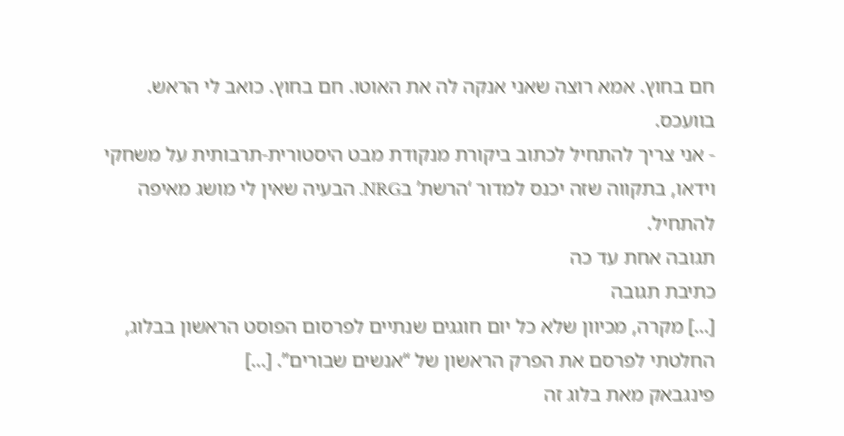חם בחוץ. אמא רוצה שאני אנקה לה את האוטו. חם בחוץ. כואב לי הראש. בוועכס.
- אני צריך להתחיל לכתוב ביקורת מנקודת מבט היסטורית-תרבותית על משחקי וידאו, בתקווה שזה יכנס למדור ‘הרשת’ בNRG. הבעיה שאין לי מושג מאיפה להתחיל.
תגובה אחת עד כה
כתיבת תגובה
[...] מקרה, מכיוון שלא כל יום חוגגים שנתיים לפרסום הפוסט הראשון בבלוג, החלטתי לפרסם את הפרק הראשון של “אנשים שבורים”. [...]
פינגבאק מאת בלוג זה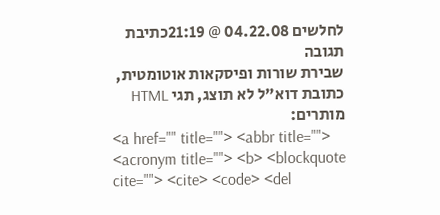לחלשים 04.22.08 @ 21:19כתיבת תגובה
שבירת שורות ופיסקאות אוטומטית, כתובת דוא"ל לא תוצג, תגי HTML מותרים:
<a href="" title=""> <abbr title=""> <acronym title=""> <b> <blockquote cite=""> <cite> <code> <del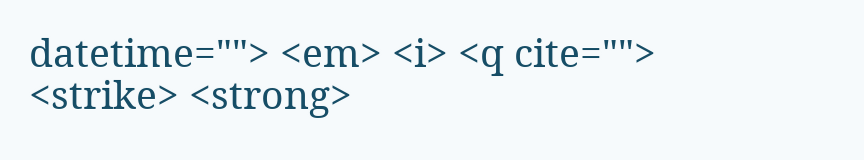datetime=""> <em> <i> <q cite=""> <strike> <strong>